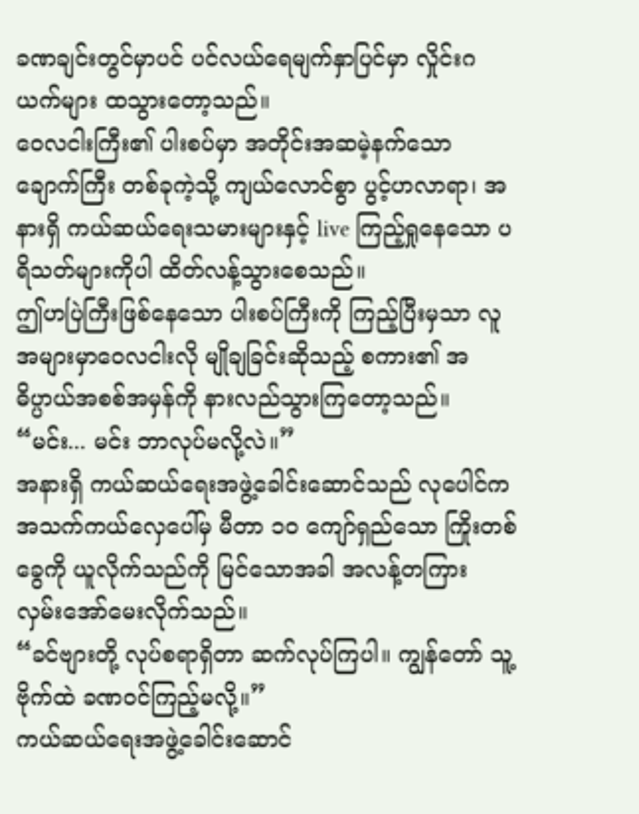ခဏချင်းတွင်မှာပင် ပင်လယ်ရေမျက်နှာပြင်မှာ လှိုင်းဂယက်များ ထသွားတော့သည်။
ဝေလငါးကြီး၏ ပါးစပ်မှာ အတိုင်းအဆမဲ့နက်သော ချောက်ကြီး တစ်ခုကဲ့သို့ ကျယ်လောင်စွာ ပွင့်ဟလာရာ၊ အနားရှိ ကယ်ဆယ်ရေးသမားများနှင့် live ကြည့်ရှုနေသော ပရိသတ်များကိုပါ ထိတ်လန့်သွားစေသည်။
ဤဟပြဲကြီးဖြစ်နေသော ပါးစပ်ကြီးကို ကြည့်ပြီးမှသာ လူအများမှာဝေလငါးလို မျိုချခြင်းဆိုသည့် စကား၏ အဓိပ္ပာယ်အစစ်အမှန်ကို နားလည်သွားကြတော့သည်။
“မင်း... မင်း ဘာလုပ်မလို့လဲ။”
အနားရှိ ကယ်ဆယ်ရေးအဖွဲ့ခေါင်းဆောင်သည် လုပေါင်က အသက်ကယ်လှေပေါ်မှ မီတာ ၁၀ ကျော်ရှည်သော ကြိုးတစ်ခွေကို ယူလိုက်သည်ကို မြင်သောအခါ အလန့်တကြား လှမ်းအော်မေးလိုက်သည်။
“ခင်ဗျားတို့ လုပ်စရာရှိတာ ဆက်လုပ်ကြပါ။ ကျွန်တော် သူ့ဗိုက်ထဲ ခဏဝင်ကြည့်မလို့။”
ကယ်ဆယ်ရေးအဖွဲ့ခေါင်းဆောင်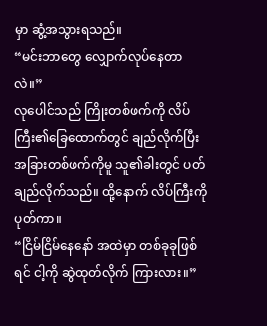မှာ ဆွံ့အသွားရသည်။
“မင်းဘာတွေ လျှောက်လုပ်နေတာလဲ။”
လုပေါင်သည် ကြိုးတစ်ဖက်ကို လိပ်ကြီး၏ခြေထောက်တွင် ချည်လိုက်ပြီး အခြားတစ်ဖက်ကိုမူ သူ၏ခါးတွင် ပတ်ချည်လိုက်သည်။ ထို့နောက် လိပ်ကြီးကို ပုတ်ကာ။
“ငြိမ်ငြိမ်နေနော် အထဲမှာ တစ်ခုခုဖြစ်ရင် ငါ့ကို ဆွဲထုတ်လိုက် ကြားလား။”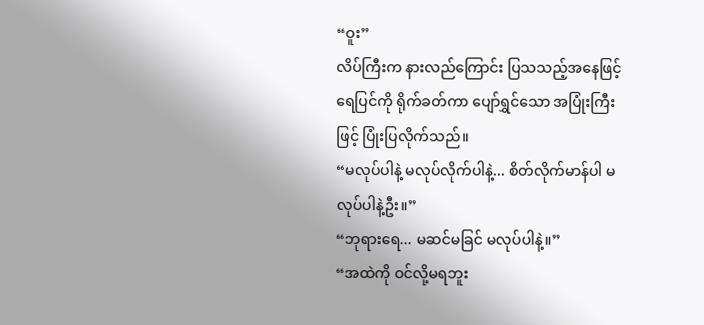“ဝူး”
လိပ်ကြီးက နားလည်ကြောင်း ပြသသည့်အနေဖြင့် ရေပြင်ကို ရိုက်ခတ်ကာ ပျော်ရွှင်သော အပြုံးကြီးဖြင့် ပြုံးပြလိုက်သည်။
“မလုပ်ပါနဲ့ မလုပ်လိုက်ပါနဲ့... စိတ်လိုက်မာန်ပါ မလုပ်ပါနဲ့ဦး။”
“ဘုရားရေ... မဆင်မခြင် မလုပ်ပါနဲ့။”
“အထဲကို ဝင်လို့မရဘူး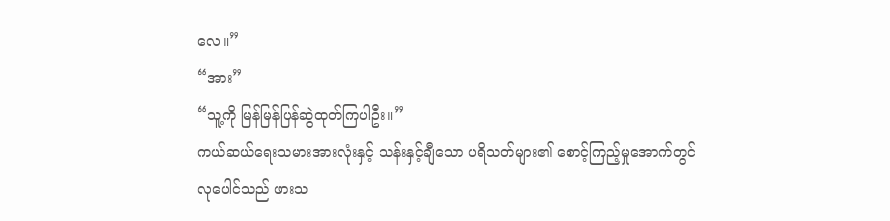လေ။”
“အား”
“သူ့ကို မြန်မြန်ပြန်ဆွဲထုတ်ကြပါဦး။”
ကယ်ဆယ်ရေးသမားအားလုံးနှင့် သန်းနှင့်ချီသော ပရိသတ်များ၏ စောင့်ကြည့်မှုအောက်တွင် လုပေါင်သည် ဖားသ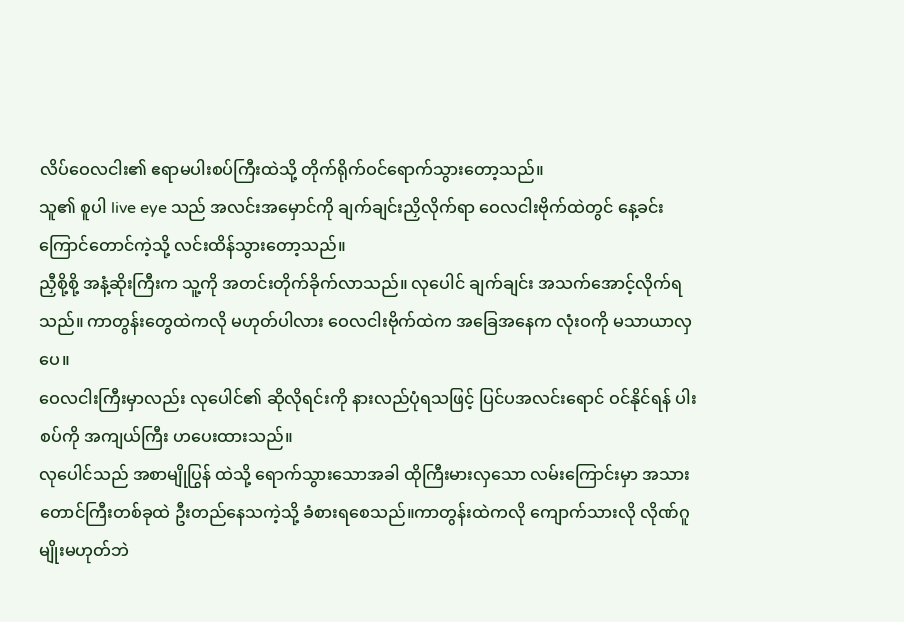လိပ်ဝေလငါး၏ ဧရာမပါးစပ်ကြီးထဲသို့ တိုက်ရိုက်ဝင်ရောက်သွားတော့သည်။
သူ၏ စူပါ live eye သည် အလင်းအမှောင်ကို ချက်ချင်းညှိလိုက်ရာ ဝေလငါးဗိုက်ထဲတွင် နေ့ခင်းကြောင်တောင်ကဲ့သို့ လင်းထိန်သွားတော့သည်။
ညှီစို့စို့ အနံ့ဆိုးကြီးက သူ့ကို အတင်းတိုက်ခိုက်လာသည်။ လုပေါင် ချက်ချင်း အသက်အောင့်လိုက်ရသည်။ ကာတွန်းတွေထဲကလို မဟုတ်ပါလား ဝေလငါးဗိုက်ထဲက အခြေအနေက လုံးဝကို မသာယာလှပေ။
ဝေလငါးကြီးမှာလည်း လုပေါင်၏ ဆိုလိုရင်းကို နားလည်ပုံရသဖြင့် ပြင်ပအလင်းရောင် ဝင်နိုင်ရန် ပါးစပ်ကို အကျယ်ကြီး ဟပေးထားသည်။
လုပေါင်သည် အစာမျိုပြွန် ထဲသို့ ရောက်သွားသောအခါ ထိုကြီးမားလှသော လမ်းကြောင်းမှာ အသားတောင်ကြီးတစ်ခုထဲ ဦးတည်နေသကဲ့သို့ ခံစားရစေသည်။ကာတွန်းထဲကလို ကျောက်သားလို လိုဏ်ဂူမျိုးမဟုတ်ဘဲ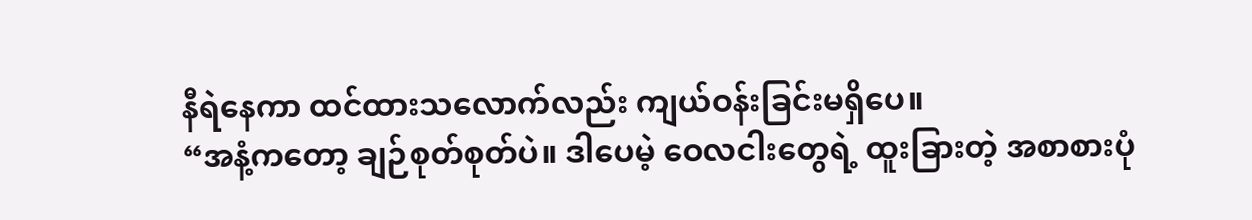နီရဲနေကာ ထင်ထားသလောက်လည်း ကျယ်ဝန်းခြင်းမရှိပေ။
“အနံ့ကတော့ ချဉ်စုတ်စုတ်ပဲ။ ဒါပေမဲ့ ဝေလငါးတွေရဲ့ ထူးခြားတဲ့ အစာစားပုံ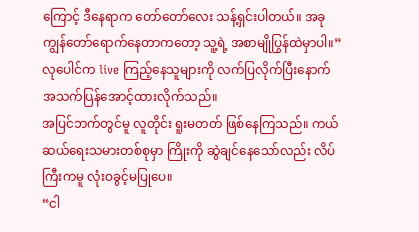ကြောင့် ဒီနေရာက တော်တော်လေး သန့်ရှင်းပါတယ်။ အခု ကျွန်တော်ရောက်နေတာကတော့ သူ့ရဲ့ အစာမျိုပြွန်ထဲမှာပါ။”
လုပေါင်က live ကြည့်နေသူများကို လက်ပြလိုက်ပြီးနောက် အသက်ပြန်အောင့်ထားလိုက်သည်။
အပြင်ဘက်တွင်မူ လူတိုင်း ရူးမတတ် ဖြစ်နေကြသည်။ ကယ်ဆယ်ရေးသမားတစ်စုမှာ ကြိုးကို ဆွဲချင်နေသော်လည်း လိပ်ကြီးကမူ လုံးဝခွင့်မပြုပေ။
“ငါ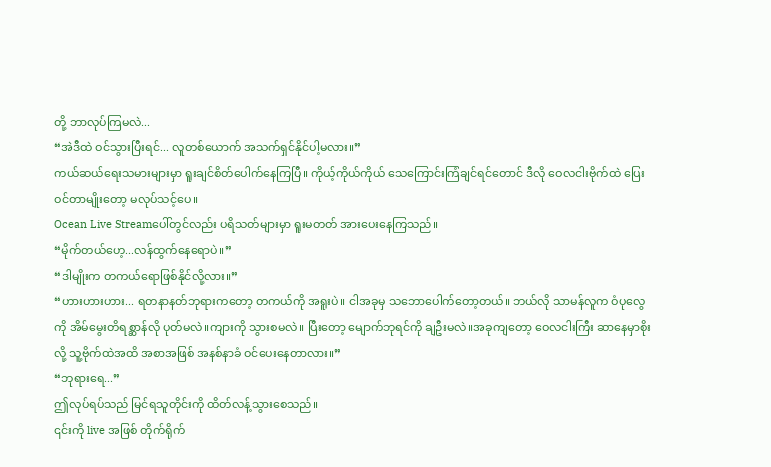တို့ ဘာလုပ်ကြမလဲ...
“အဲဒီထဲ ဝင်သွားပြီးရင်... လူတစ်ယောက် အသက်ရှင်နိုင်ပါ့မလား။”
ကယ်ဆယ်ရေးသမားများမှာ ရူးချင်စိတ်ပေါက်နေကြပြီ။ ကိုယ့်ကိုယ်ကိုယ် သေကြောင်းကြံချင်ရင်တောင် ဒီလို ဝေလငါးဗိုက်ထဲ ပြေးဝင်တာမျိုးတော့ မလုပ်သင့်ပေ။
Ocean Live Streamပေါ်တွင်လည်း ပရိသတ်များမှာ ရူးမတတ် အားပေးနေကြသည်။
“မိုက်တယ်ဟေ့...လန်ထွက်နေရောပဲ။”
“ဒါမျိုးက တကယ်ရောဖြစ်နိုင်လို့လား။”
“ဟားဟားဟား... ရတနာနတ်ဘုရားကတော့ တကယ်ကို အရူးပဲ။ ငါအခုမှ သဘောပေါက်တော့တယ်။ ဘယ်လို သာမန်လူက ဝံပုလွေကို အိမ်မွေးတိရစ္ဆာန်လို ပုတ်မလဲ။ကျားကို သွားစမလဲ။ ပြီးတော့ မျောက်ဘုရင်ကို ချဦးမလဲ။အခုကျတော့ ဝေလငါးကြီး ဆာနေမှာစိုးလို့ သူ့ဗိုက်ထဲအထိ အစာအဖြစ် အနစ်နာခံ ဝင်ပေးနေတာလား။”
“ဘုရားရေ...”
ဤလုပ်ရပ်သည် မြင်ရသူတိုင်းကို ထိတ်လန့်သွားစေသည်။
၎င်းကို live အဖြစ် တိုက်ရိုက်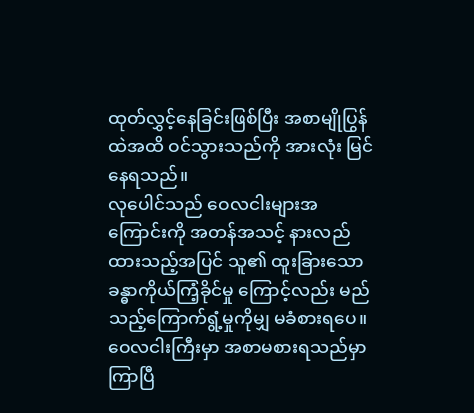ထုတ်လွှင့်နေခြင်းဖြစ်ပြီး အစာမျိုပြွန်ထဲအထိ ဝင်သွားသည်ကို အားလုံး မြင်နေရသည်။
လုပေါင်သည် ဝေလငါးများအကြောင်းကို အတန်အသင့် နားလည်ထားသည့်အပြင် သူ၏ ထူးခြားသော ခန္ဓာကိုယ်ကြံ့ခိုင်မှု ကြောင့်လည်း မည်သည့်ကြောက်ရွံ့မှုကိုမျှ မခံစားရပေ။
ဝေလငါးကြီးမှာ အစာမစားရသည်မှာ ကြာပြီ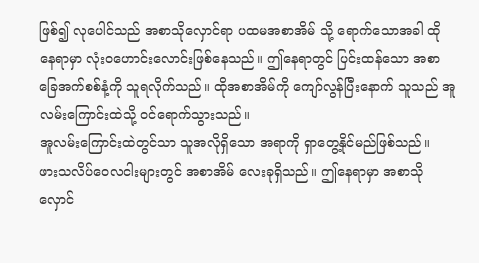ဖြစ်၍ လုပေါင်သည် အစာသိုလှောင်ရာ ပထမအစာအိမ် သို့ ရောက်သောအခါ ထိုနေရာမှာ လုံးဝဟောင်းလောင်းဖြစ်နေသည်။ ဤနေရာတွင် ပြင်းထန်သော အစာခြေအက်စစ်နံ့ကို သူရလိုက်သည်။ ထိုအစာအိမ်ကို ကျော်လွန်ပြီးနောက် သူသည် အူလမ်းကြောင်းထဲသို့ ဝင်ရောက်သွားသည်။
အူလမ်းကြောင်းထဲတွင်သာ သူအလိုရှိသော အရာကို ရှာတွေ့နိုင်မည်ဖြစ်သည်။
ဖားသလိပ်ဝေလငါးများတွင် အစာအိမ် လေးခုရှိသည်။ ဤနေရာမှာ အစာသိုလှောင်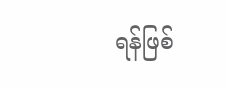ရန်ဖြစ်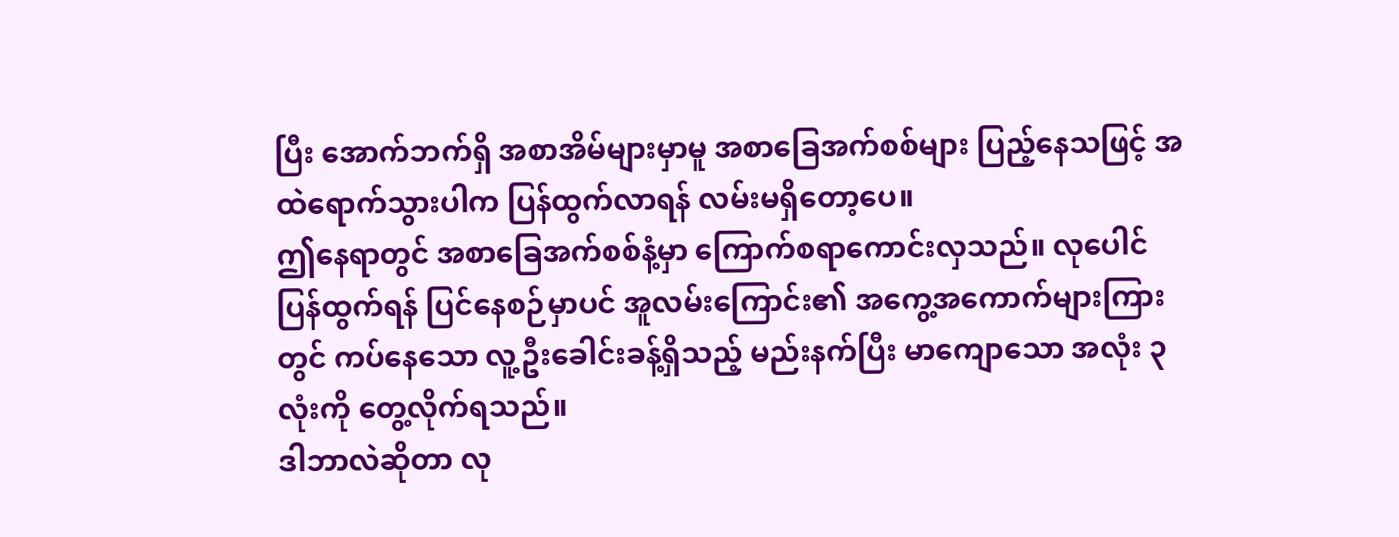ပြီး အောက်ဘက်ရှိ အစာအိမ်များမှာမူ အစာခြေအက်စစ်များ ပြည့်နေသဖြင့် အထဲရောက်သွားပါက ပြန်ထွက်လာရန် လမ်းမရှိတော့ပေ။
ဤနေရာတွင် အစာခြေအက်စစ်နံ့မှာ ကြောက်စရာကောင်းလှသည်။ လုပေါင် ပြန်ထွက်ရန် ပြင်နေစဉ်မှာပင် အူလမ်းကြောင်း၏ အကွေ့အကောက်များကြားတွင် ကပ်နေသော လူ့ဦးခေါင်းခန့်ရှိသည့် မည်းနက်ပြီး မာကျောသော အလုံး ၃ လုံးကို တွေ့လိုက်ရသည်။
ဒါဘာလဲဆိုတာ လု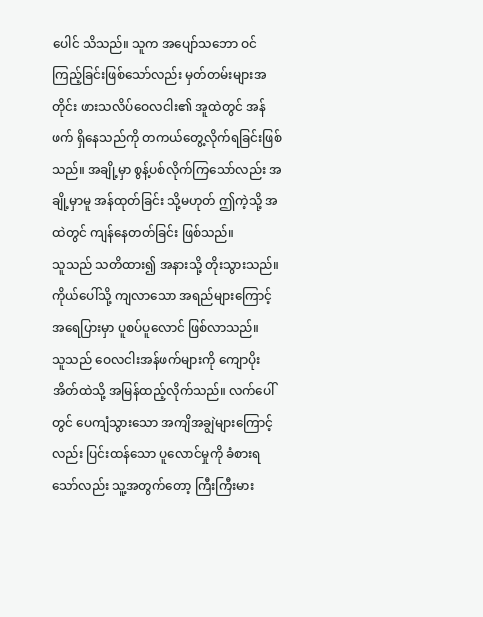ပေါင် သိသည်။ သူက အပျော်သဘော ဝင်ကြည့်ခြင်းဖြစ်သော်လည်း မှတ်တမ်းများအတိုင်း ဖားသလိပ်ဝေလငါး၏ အူထဲတွင် အန်ဖက် ရှိနေသည်ကို တကယ်တွေ့လိုက်ရခြင်းဖြစ်သည်။ အချို့မှာ စွန့်ပစ်လိုက်ကြသော်လည်း အချို့မှာမူ အန်ထုတ်ခြင်း သို့မဟုတ် ဤကဲ့သို့ အထဲတွင် ကျန်နေတတ်ခြင်း ဖြစ်သည်။
သူသည် သတိထား၍ အနားသို့ တိုးသွားသည်။ ကိုယ်ပေါ်သို့ ကျလာသော အရည်များကြောင့် အရေပြားမှာ ပူစပ်ပူလောင် ဖြစ်လာသည်။
သူသည် ဝေလငါးအန်ဖက်များကို ကျောပိုးအိတ်ထဲသို့ အမြန်ထည့်လိုက်သည်။ လက်ပေါ်တွင် ပေကျံသွားသော အကျိအချွဲများကြောင့်လည်း ပြင်းထန်သော ပူလောင်မှုကို ခံစားရသော်လည်း သူ့အတွက်တော့ ကြီးကြီးမား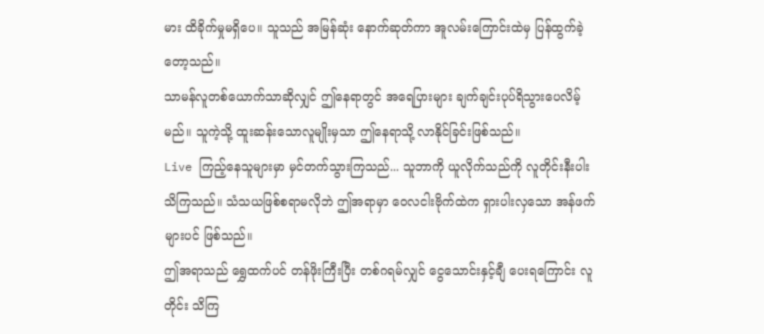မား ထိခိုက်မှုမရှိပေ။ သူသည် အမြန်ဆုံး နောက်ဆုတ်ကာ အူလမ်းကြောင်းထဲမှ ပြန်ထွက်ခဲ့တော့သည်။
သာမန်လူတစ်ယောက်သာဆိုလျှင် ဤနေရာတွင် အရေပြားများ ချက်ချင်းပုပ်ရိသွားပေလိမ့်မည်။ သူကဲ့သို့ ထူးဆန်းသောလူမျိုးမှသာ ဤနေရာသို့ လာနိုင်ခြင်းဖြစ်သည်။
Live ကြည့်နေသူများမှာ မှင်တက်သွားကြသည်... သူဘာကို ယူလိုက်သည်ကို လူတိုင်းနီးပါး သိကြသည်။ သံသယဖြစ်စရာမလိုဘဲ ဤအရာမှာ ဝေလငါးဗိုက်ထဲက ရှားပါးလှသော အန်ဖက်များပင် ဖြစ်သည်။
ဤအရာသည် ရွှေထက်ပင် တန်ဖိုးကြီးပြီး တစ်ဂရမ်လျှင် ငွေသောင်းနှင့်ချီ ပေးရကြောင်း လူတိုင်း သိကြ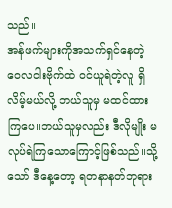သည်။
အန်ဖက်များကိုအသက်ရှင်နေတဲ့ ဝေလငါးဗိုက်ထဲ ဝင်ယူရဲတဲ့လူ ရှိလိမ့်မယ်လို့ ဘယ်သူမှ မထင်ထားကြပေ။ဘယ်သူမှလည်း ဒီလိုမျိုး မလုပ်ရဲကြသောကြောင့်ဖြစ်သည်။သို့သော် ဒီနေ့တော့ ရတနာနတ်ဘုရား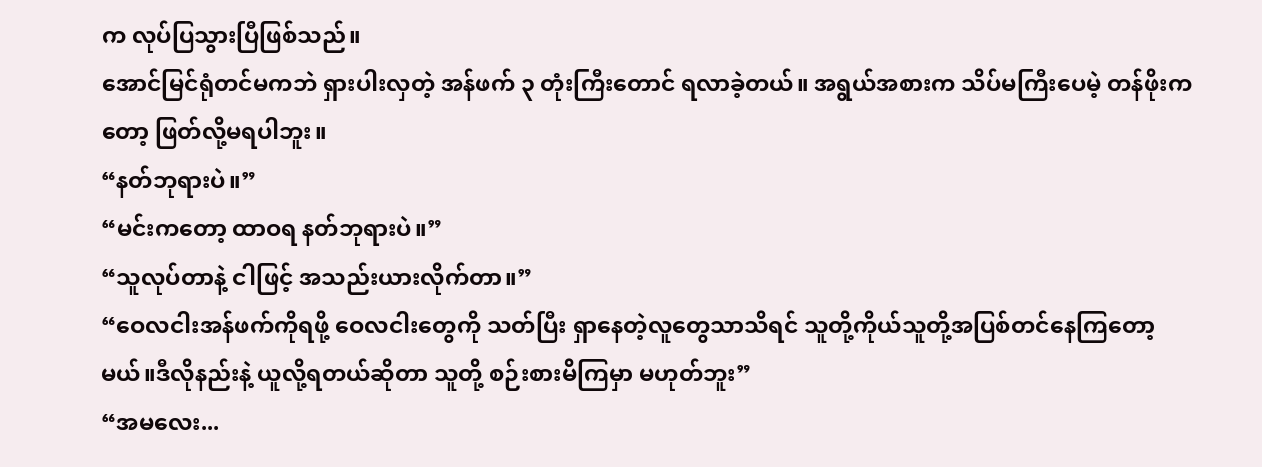က လုပ်ပြသွားပြီဖြစ်သည်။
အောင်မြင်ရုံတင်မကဘဲ ရှားပါးလှတဲ့ အန်ဖက် ၃ တုံးကြီးတောင် ရလာခဲ့တယ်။ အရွယ်အစားက သိပ်မကြီးပေမဲ့ တန်ဖိုးကတော့ ဖြတ်လို့မရပါဘူး။
“နတ်ဘုရားပဲ။”
“မင်းကတော့ ထာဝရ နတ်ဘုရားပဲ။”
“သူလုပ်တာနဲ့ ငါဖြင့် အသည်းယားလိုက်တာ။”
“ဝေလငါးအန်ဖက်ကိုရဖို့ ဝေလငါးတွေကို သတ်ပြီး ရှာနေတဲ့လူတွေသာသိရင် သူတို့ကိုယ်သူတို့အပြစ်တင်နေကြတော့မယ်။ဒီလိုနည်းနဲ့ ယူလို့ရတယ်ဆိုတာ သူတို့ စဉ်းစားမိကြမှာ မဟုတ်ဘူး”
“အမလေး...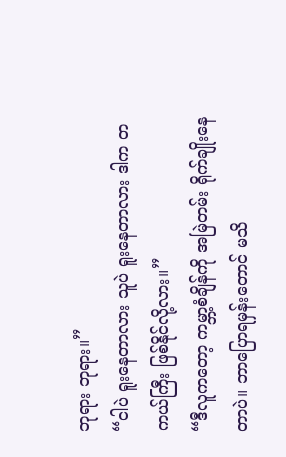ဘုရား ဘုရား။”
“ငါပဲ ရူးနေတာလား သူပဲ ရူးနေတာလား ဒါက တကယ်ကြီး ဖြစ်နိုင်လို့လား။”
“ဒီလူကတော့ ကမ္ဘာ့စံချိန်ကို အမြဲတမ်း ရိုက်ချိုးနေတာပဲ။ ဘာပြောရမှန်းတောင် မသိ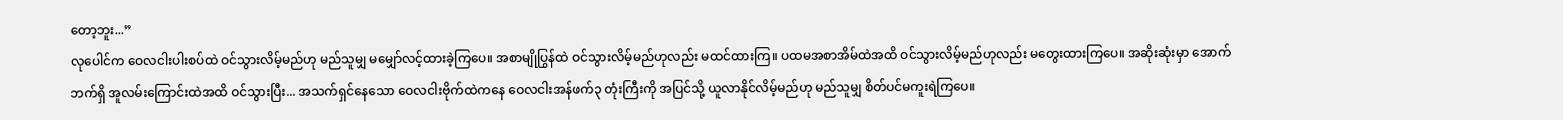တော့ဘူး...”
လုပေါင်က ဝေလငါးပါးစပ်ထဲ ဝင်သွားလိမ့်မည်ဟု မည်သူမျှ မမျှော်လင့်ထားခဲ့ကြပေ။ အစာမျိုပြွန်ထဲ ဝင်သွားလိမ့်မည်ဟုလည်း မထင်ထားကြ။ ပထမအစာအိမ်ထဲအထိ ဝင်သွားလိမ့်မည်ဟုလည်း မတွေးထားကြပေ။ အဆိုးဆုံးမှာ အောက်ဘက်ရှိ အူလမ်းကြောင်းထဲအထိ ဝင်သွားပြီး... အသက်ရှင်နေသော ဝေလငါးဗိုက်ထဲကနေ ဝေလငါးအန်ဖက်၃ တုံးကြီးကို အပြင်သို့ ယူလာနိုင်လိမ့်မည်ဟု မည်သူမျှ စိတ်ပင်မကူးရဲကြပေ။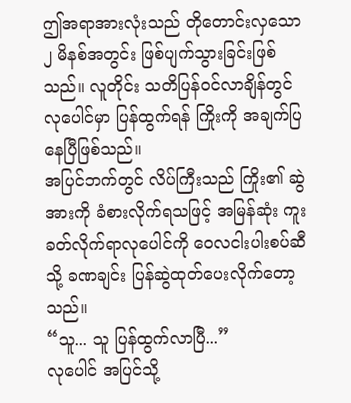ဤအရာအားလုံးသည် တိုတောင်းလှသော ၂ မိနစ်အတွင်း ဖြစ်ပျက်သွားခြင်းဖြစ်သည်။ လူတိုင်း သတိပြန်ဝင်လာချိန်တွင် လုပေါင်မှာ ပြန်ထွက်ရန် ကြိုးကို အချက်ပြနေပြီဖြစ်သည်။
အပြင်ဘက်တွင် လိပ်ကြီးသည် ကြိုး၏ ဆွဲအားကို ခံစားလိုက်ရသဖြင့် အမြန်ဆုံး ကူးခတ်လိုက်ရာလုပေါင်ကို ဝေလငါးပါးစပ်ဆီသို့ ခဏချင်း ပြန်ဆွဲထုတ်ပေးလိုက်တော့သည်။
“သူ... သူ ပြန်ထွက်လာပြီ...”
လုပေါင် အပြင်သို့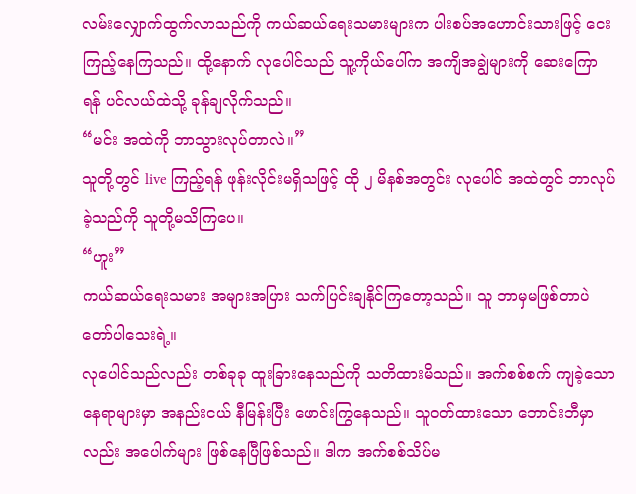လမ်းလျှောက်ထွက်လာသည်ကို ကယ်ဆယ်ရေးသမားများက ပါးစပ်အဟောင်းသားဖြင့် ငေးကြည့်နေကြသည်။ ထို့နောက် လုပေါင်သည် သူ့ကိုယ်ပေါ်က အကျိအချွဲများကို ဆေးကြောရန် ပင်လယ်ထဲသို့ ခုန်ချလိုက်သည်။
“မင်း အထဲကို ဘာသွားလုပ်တာလဲ။”
သူတို့တွင် live ကြည့်ရန် ဖုန်းလိုင်းမရှိသဖြင့် ထို ၂ မိနစ်အတွင်း လုပေါင် အထဲတွင် ဘာလုပ်ခဲ့သည်ကို သူတို့မသိကြပေ။
“ဟူး”
ကယ်ဆယ်ရေးသမား အများအပြား သက်ပြင်းချနိုင်ကြတော့သည်။ သူ ဘာမှမဖြစ်တာပဲ တော်ပါသေးရဲ့။
လုပေါင်သည်လည်း တစ်ခုခု ထူးခြားနေသည်ကို သတိထားမိသည်။ အက်စစ်စက် ကျခဲ့သော နေရာများမှာ အနည်းငယ် နီမြန်းပြီး ဖောင်းကြွနေသည်။ သူဝတ်ထားသော ဘောင်းဘီမှာလည်း အပေါက်များ ဖြစ်နေပြီဖြစ်သည်။ ဒါက အက်စစ်သိပ်မ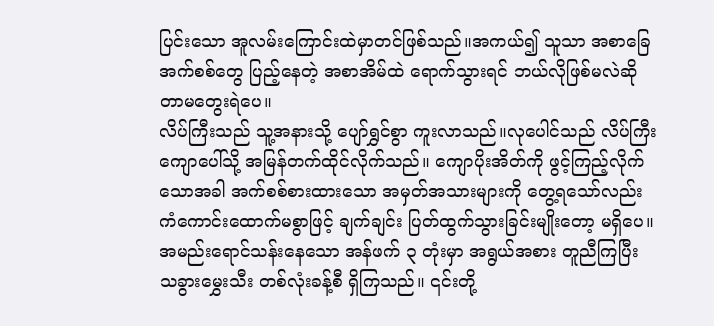ပြင်းသော အူလမ်းကြောင်းထဲမှာတင်ဖြစ်သည်။အကယ်၍ သူသာ အစာခြေအက်စစ်တွေ ပြည့်နေတဲ့ အစာအိမ်ထဲ ရောက်သွားရင် ဘယ်လိုဖြစ်မလဲဆိုတာမတွေးရဲပေ။
လိပ်ကြီးသည် သူ့အနားသို့ ပျော်ရွှင်စွာ ကူးလာသည်။လုပေါင်သည် လိပ်ကြီးကျောပေါ်သို့ အမြန်တက်ထိုင်လိုက်သည်။ ကျောပိုးအိတ်ကို ဖွင့်ကြည့်လိုက်သောအခါ အက်စစ်စားထားသော အမှတ်အသားများကို တွေ့ရသော်လည်း ကံကောင်းထောက်မစွာဖြင့် ချက်ချင်း ပြတ်ထွက်သွားခြင်းမျိုးတော့ မရှိပေ။
အမည်းရောင်သန်းနေသော အန်ဖက် ၃ တုံးမှာ အရွယ်အစား တူညီကြပြီး သခွားမွှေးသီး တစ်လုံးခန့်စီ ရှိကြသည်။ ၎င်းတို့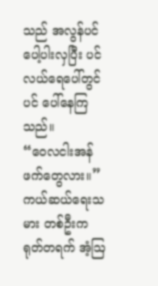သည် အလွန်ပင် ပေါ့ပါးလှပြီး ပင်လယ်ရေပေါ်တွင်ပင် ပေါ်နေကြသည်။
“ဝေလငါးအန်ဖက်တွေလား။”
ကယ်ဆယ်ရေးသမား တစ်ဦးက ရုတ်တရက် အံ့ဩ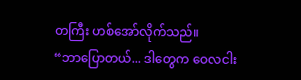တကြီး ဟစ်အော်လိုက်သည်။
“ဘာပြောတယ်... ဒါတွေက ဝေလငါး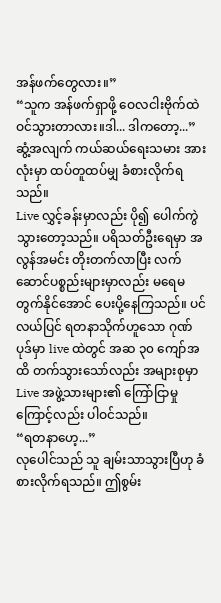အန်ဖက်တွေလား။”
“သူက အန်ဖက်ရှာဖို့ ဝေလငါးဗိုက်ထဲ ဝင်သွားတာလား။ဒါ... ဒါကတော့...”
ဆွံ့အလျက် ကယ်ဆယ်ရေးသမား အားလုံးမှာ ထပ်တူထပ်မျှ ခံစားလိုက်ရသည်။
Live လွှင့်ခန်းမှာလည်း ပို၍ ပေါက်ကွဲသွားတော့သည်။ ပရိသတ်ဦးရေမှာ အလွန်အမင်း တိုးတက်လာပြီး လက်ဆောင်ပစ္စည်းများမှာလည်း မရေမတွက်နိုင်အောင် ပေးပို့နေကြသည်။ ပင်လယ်ပြင် ရတနာသိုက်ဟူသော ဂုဏ်ပုဒ်မှာ live ထဲတွင် အဆ ၃၀ ကျော်အထိ တက်သွားသော်လည်း အများစုမှာ Live အဖွဲ့သားများ၏ ကြော်ငြာမှုကြောင့်လည်း ပါဝင်သည်။
“ရတနာဟေ့...”
လုပေါင်သည် သူ ချမ်းသာသွားပြီဟု ခံစားလိုက်ရသည်။ ဤစွမ်း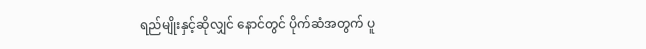ရည်မျိုးနှင့်ဆိုလျှင် နောင်တွင် ပိုက်ဆံအတွက် ပူ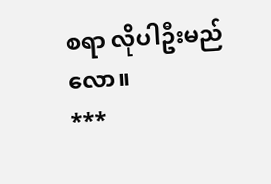စရာ လိုပါဦးမည်လော။
***